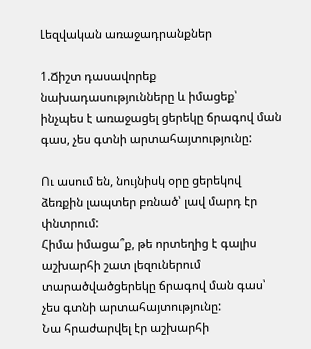Լեզվական առաջադրանքներ

1.Ճիշտ դասավորեք  նախադասությունները և իմացեք՝ ինչպես է առաջացել ցերեկը ճրագով ման գաս, չես գտնի արտահայտությունը:

Ու ասում են, նույնիսկ օրը ցերեկով ձեռքին լապտեր բռնած՝ լավ մարդ էր փնտրում:
Հիմա իմացա՞ք, թե որտեղից է գալիս աշխարհի շատ լեզուներում տարածվածցերեկը ճրագով ման գաս՝ չես գտնի արտահայտությունը:
Նա հրաժարվել էր աշխարհի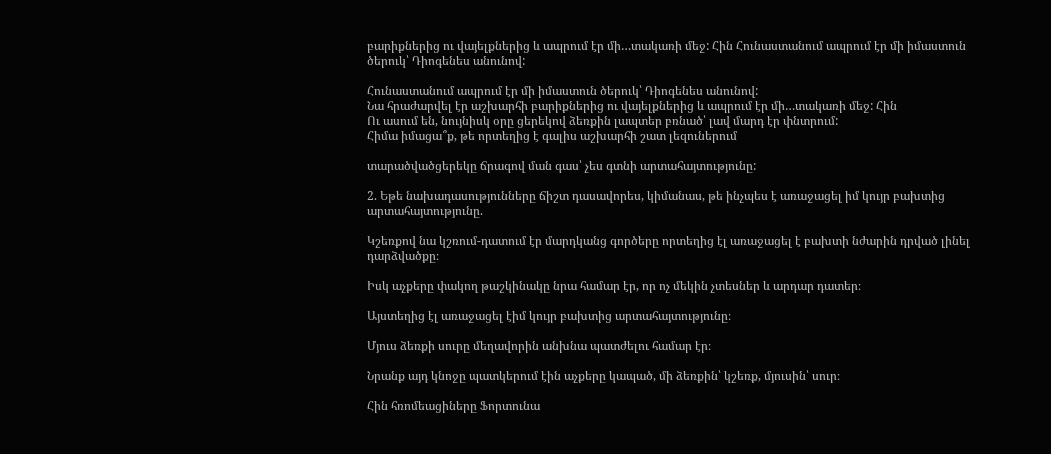բարիքներից ու վայելքներից և ապրում էր մի…տակառի մեջ: Հին Հունաստանում ապրում էր մի իմաստուն ծերուկ՝ Դիոգենես անունով:

Հունաստանում ապրում էր մի իմաստուն ծերուկ՝ Դիոգենես անունով:
Նա հրաժարվել էր աշխարհի բարիքներից ու վայելքներից և ապրում էր մի…տակառի մեջ: Հին
Ու ասում են, նույնիսկ օրը ցերեկով ձեռքին լապտեր բռնած՝ լավ մարդ էր փնտրում:
Հիմա իմացա՞ք, թե որտեղից է գալիս աշխարհի շատ լեզուներում

տարածվածցերեկը ճրագով ման գաս՝ չես գտնի արտահայտությունը:

2. Եթե նախադասությունները ճիշտ դասավորես, կիմանաս, թե ինչպես է առաջացել իմ կույր բախտից արտահայտությունը.

Կշեռքով նա կշռում-դատում էր մարդկանց գործերը որտեղից էլ առաջացել է բախտի նժարին դրված լինել դարձվածքը։

Իսկ աչքերը փակող թաշկինակը նրա համար էր, որ ոչ մեկին չտեսներ և արդար դատեր։

Այստեղից էլ առաջացել էիմ կույր բախտից արտահայտությունը։

Մյուս ձեռքի սուրը մեղավորին անխնա պատժելու համար էր։

Նրանք այդ կնոջը պատկերում էին աչքերը կապած, մի ձեռքին՝ կշեռք, մյուսին՝ սուր։

Հին հռոմեացիները Ֆորտունա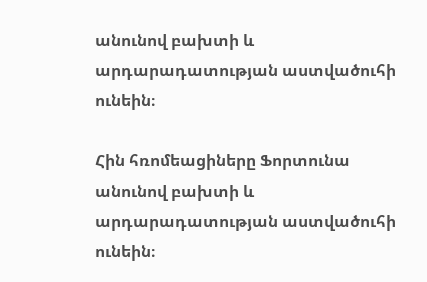անունով բախտի և արդարադատության աստվածուհի ունեին։

Հին հռոմեացիները Ֆորտունա անունով բախտի և արդարադատության աստվածուհի ունեին։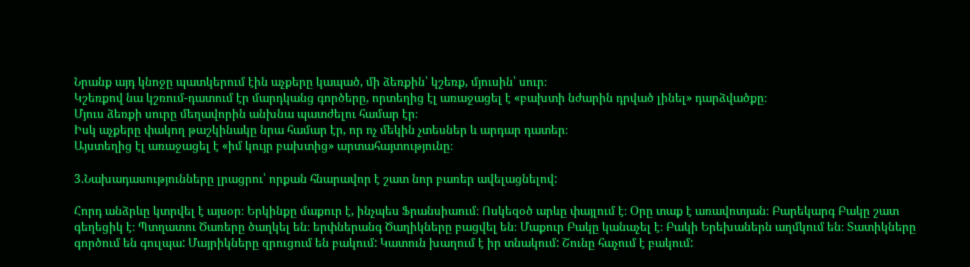Նրանք այդ կնոջը պատկերում էին աչքերը կապած, մի ձեռքին՝ կշեռք, մյուսին՝ սուր։
Կշեռքով նա կշռում-դատում էր մարդկանց գործերը, որտեղից էլ առաջացել է «բախտի նժարին դրված լինել» դարձվածքը։
Մյուս ձեռքի սուրը մեղավորին անխնա պատժելու համար էր։
Իսկ աչքերը փակող թաշկինակը նրա համար էր, որ ոչ մեկին չտեսներ և արդար դատեր։
Այստեղից էլ առաջացել է «իմ կույր բախտից» արտահայտությունը։

3.Նախադասությունները լրացրու՝ որքան հնարավոր է շատ նոր բառեր ավելացնելով:

Հորդ անձրևը կտրվել է այսօր։ Երկինքը մաքուր է, ինչպես Ֆրանսիաում։ Ոսկեզօծ արևը փայլում է։ Օրը տաք է առավոտյան։ Բարեկարգ Բակը շատ գեղեցիկ է։ Պտղատու Ծառերը ծաղկել են։ երփներանգ Ծաղիկները բացվել են։ Մաքուր Բակը կանաչել է։ Բակի Երեխաներն աղմկում են։ Տատիկները գործում են գուլպա: Մայրիկները զրուցում են բակում: Կատուն խաղում է իր տնակում: Շունը հաչում է բակում: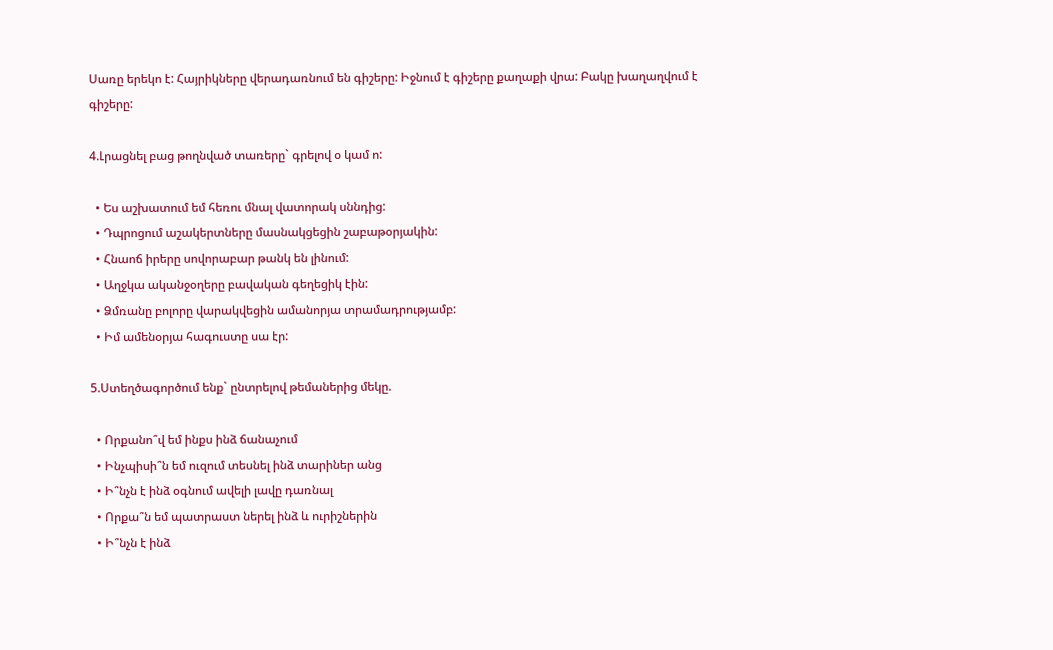Սառը երեկո է: Հայրիկները վերադառնում են գիշերը: Իջնում է գիշերը քաղաքի վրա: Բակը խաղաղվում է գիշերը:

4.Լրացնել բաց թողնված տառերը` գրելով օ կամ ո:

  • Ես աշխատում եմ հեռու մնալ վատորակ սննդից:
  • Դպրոցում աշակերտները մասնակցեցին շաբաթօրյակին:
  • Հնաոճ իրերը սովորաբար թանկ են լինում:
  • Աղջկա ականջօղերը բավական գեղեցիկ էին:
  • Ձմռանը բոլորը վարակվեցին ամանորյա տրամադրությամբ:
  • Իմ ամենօրյա հագուստը սա էր:

5.Ստեղծագործում ենք` ընտրելով թեմաներից մեկը.

  • Որքանո՞վ եմ ինքս ինձ ճանաչում
  • Ինչպիսի՞ն եմ ուզում տեսնել ինձ տարիներ անց
  • Ի՞նչն է ինձ օգնում ավելի լավը դառնալ
  • Որքա՞ն եմ պատրաստ ներել ինձ և ուրիշներին
  • Ի՞նչն է ինձ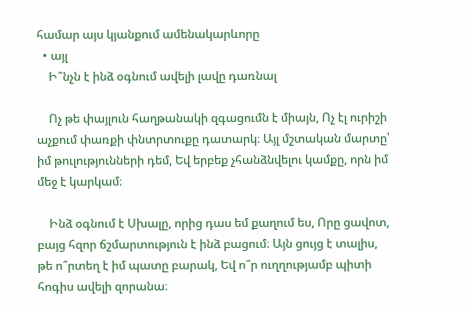համար այս կյանքում ամենակարևորը
  • այլ
    Ի՞նչն է ինձ օգնում ավելի լավը դառնալ

    Ոչ թե փայլուն հաղթանակի զգացումն է միայն, Ոչ էլ ուրիշի աչքում փառքի փնտրտուքը դատարկ։ Այլ մշտական մարտը՝ իմ թուլությունների դեմ, Եվ երբեք չհանձնվելու կամքը, որն իմ մեջ է կարկամ։

    Ինձ օգնում է Սխալը, որից դաս եմ քաղում ես, Որը ցավոտ, բայց հզոր ճշմարտություն է ինձ բացում։ Այն ցույց է տալիս, թե ո՞րտեղ է իմ պատը բարակ, Եվ ո՞ր ուղղությամբ պիտի հոգիս ավելի զորանա։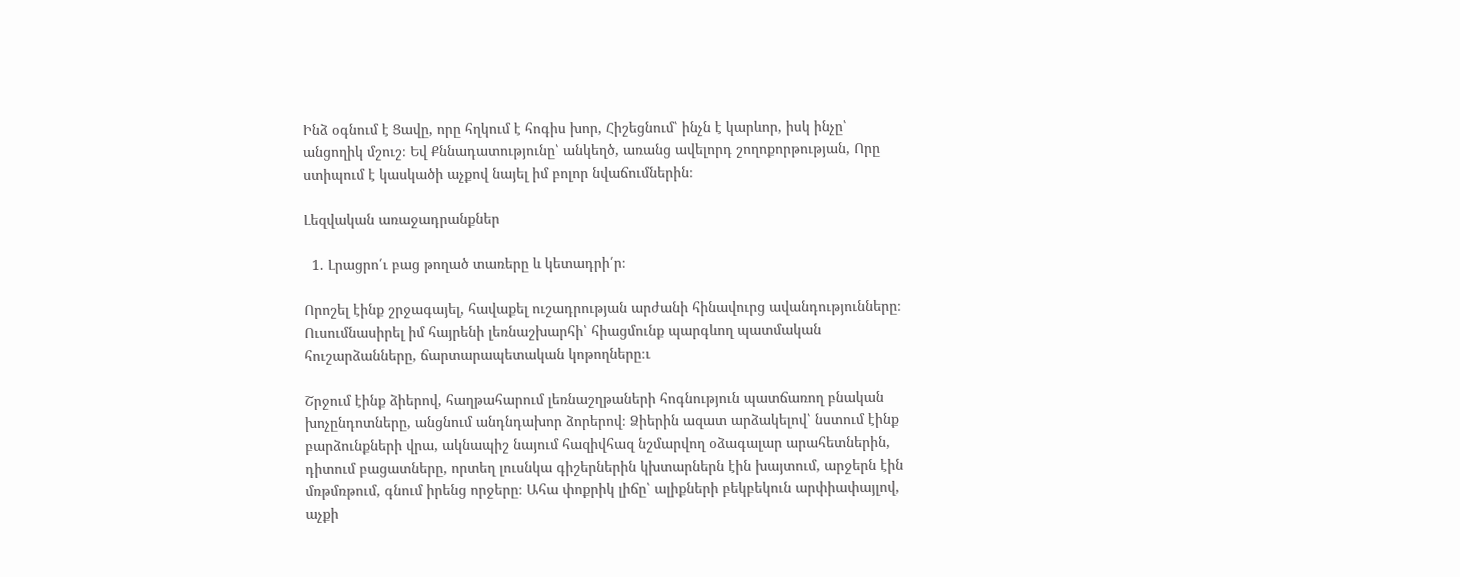Ինձ օգնում է Ցավը, որը հղկում է հոգիս խոր, Հիշեցնում՝ ինչն է կարևոր, իսկ ինչը՝ անցողիկ մշուշ։ Եվ Քննադատությունը՝ անկեղծ, առանց ավելորդ շողոքորթության, Որը ստիպում է կասկածի աչքով նայել իմ բոլոր նվաճումներին։

Լեզվական առաջադրանքներ

  1. Լրացրո՛ւ բաց թողած տառերը և կետադրի՛ր։

Որոշել էինք շրջագայել, հավաքել ուշադրության արժանի հինավուրց ավանդությունները։ Ուսումնասիրել իմ հայրենի լեռնաշխարհի՝ հիացմունք պարգևող պատմական հուշարձանները, ճարտարապետական կոթողները։ւ

Շրջում էինք ձիերով, հաղթահարում լեռնաշղթաների հոգնություն պատճառող բնական  խոչընդոտները, անցնում անդնդախոր ձորերով։ Ձիերին ազատ արձակելով՝ նստում էինք բարձունքների վրա, ակնապիշ նայում հազիվհազ նշմարվող օձագալար արահետներին, դիտում բացատները, որտեղ լուսնկա գիշերներին կխտարներն էին խայտում, արջերն էին մռթմռթում, գնում իրենց որջերը։ Ահա փոքրիկ լիճը՝ ալիքների բեկբեկուն արփիափայլով, աչքի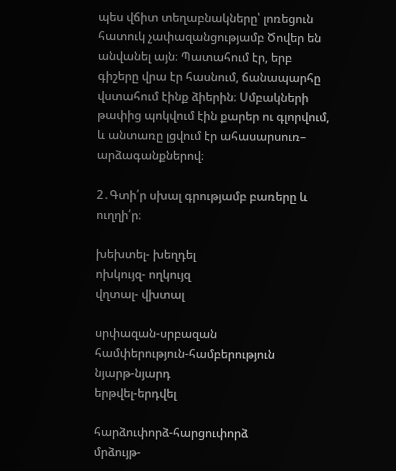պես վճիտ տեղաբնակները՝ լոռեցուն հատուկ չափազանցությամբ Ծովեր են անվանել այն։ Պատահում էր, երբ գիշերը վրա էր հասնում, ճանապարհը վստահում էինք ձիերին։ Սմբակների թափից պոկվում էին քարեր ու գլորվում, և անտառը լցվում էր ահասարսուռ– արձագանքներով։

2․Գտի՛ր սխալ գրությամբ բառերը և ուղղի՛ր։

խեխտել- խեղդել
ոխկույզ- ողկույզ
վղտալ- վխտալ

սրփազան-սրբազան
համփերություն-համբերություն
նյարթ-նյարդ
երթվել-երդվել

հարձուփորձ-հարցուփորձ
մրձույթ-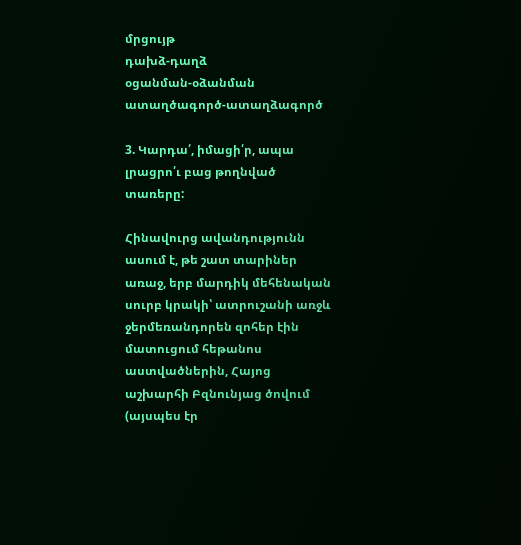մրցույթ
դախձ-դաղձ
օցանման-օձանման
ատաղծագործ-ատաղձագործ

3. Կարդա՛, իմացի՛ր, ապա լրացրո՛ւ բաց թողնված տառերը:

Հինավուրց ավանդությունն ասում է, թե շատ տարիներ առաջ, երբ մարդիկ մեհենական սուրբ կրակի՝ ատրուշանի առջև ջերմեռանդորեն զոհեր էին մատուցում հեթանոս աստվածներին, Հայոց աշխարհի Բզնունյաց ծովում (այսպես էր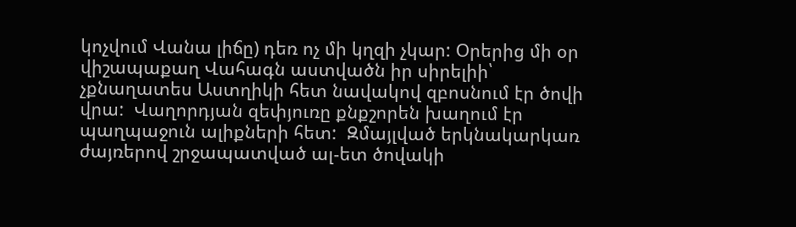կոչվում Վանա լիճը) դեռ ոչ մի կղզի չկար: Օրերից մի օր վիշապաքաղ Վահագն աստվածն իր սիրելիի՝ չքնաղատես Աստղիկի հետ նավակով զբոսնում էր ծովի վրա:  Վաղորդյան զեփյուռը քնքշորեն խաղում էր պաղպաջուն ալիքների հետ:  Զմայլված երկնակարկառ ժայռերով շրջապատված ալ-ետ ծովակի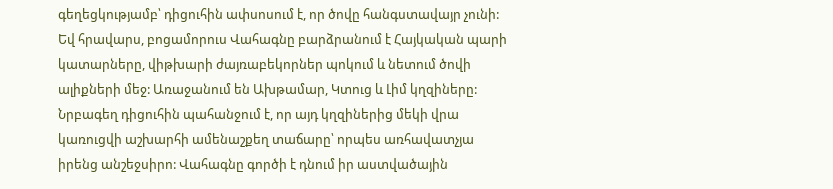գեղեցկությամբ՝ դիցուհին ափսոսում է, որ ծովը հանգստավայր չունի: Եվ հրավարս, բոցամորուս Վահագնը բարձրանում է Հայկական պարի կատարները, վիթխարի ժայռաբեկորներ պոկում և նետում ծովի ալիքների մեջ: Առաջանում են Ախթամար, Կտուց և Լիմ կղզիները: Նրբագեղ դիցուհին պահանջում է, որ այդ կղզիներից մեկի վրա կառուցվի աշխարհի ամենաշքեղ տաճարը՝ որպես առհավատչյա իրենց անշեջսիրո: Վահագնը գործի է դնում իր աստվածային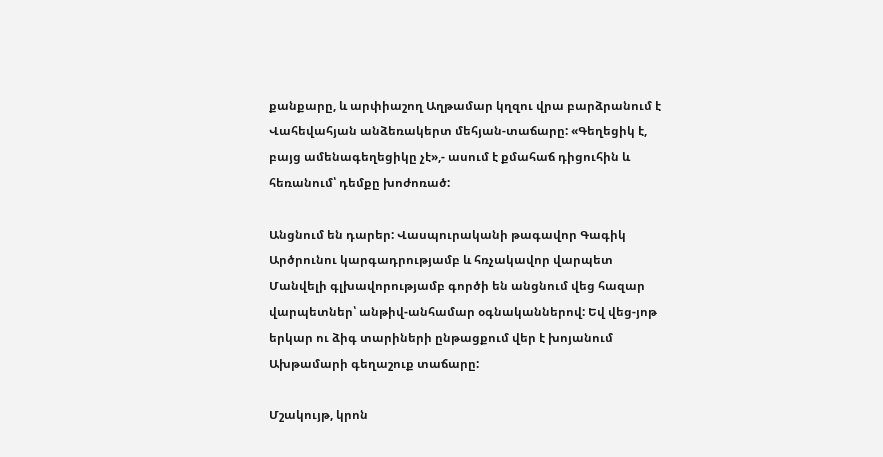քանքարը, և արփիաշող Աղթամար կղզու վրա բարձրանում է Վահեվահյան անձեռակերտ մեհյան-տաճարը: «Գեղեցիկ է, բայց ամենագեղեցիկը չէ»,- ասում է քմահաճ դիցուհին և հեռանում՝ դեմքը խոժոռած:

Անցնում են դարեր: Վասպուրականի թագավոր Գագիկ Արծրունու կարգադրությամբ և հռչակավոր վարպետ Մանվելի գլխավորությամբ գործի են անցնում վեց հազար վարպետներ՝ անթիվ-անհամար օգնականներով: Եվ վեց-յոթ երկար ու ձիգ տարիների ընթացքում վեր է խոյանում Ախթամարի գեղաշուք տաճարը:

Մշակույթ, կրոն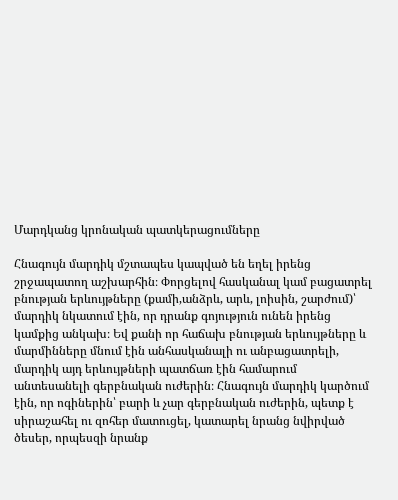Մարդկանց կրոնական պատկերացումները

Հնագույն մարդիկ մշտապես կապված են եղել իրենց շրջապատող աշխարհին։ Փորցելով հասկանալ կամ բացատրել բնության երևույթները (քամի,անձրև, արև, լոիսին, շարժում)՝ մարդիկ նկատում էին, որ դրանք գոյություն ունեն իրենց կամքից անկախ։ Եվ քանի որ հաճախ բնության երևույթները և մարմինները մնում էին անհասկանալի ու անբացատրելի, մարդիկ այդ երևույթների պատճառ էին համարում անտեսանելի գերբնական ուժերին։ Հնագույն մարդիկ կարծում էին, որ ոգիներին՝ բարի և չար գերբնական ուժերին, պետք է սիրաշահել ու զոհեր մատուցել, կատարել նրանց նվիրված ծեսեր, որպեսզի նրանք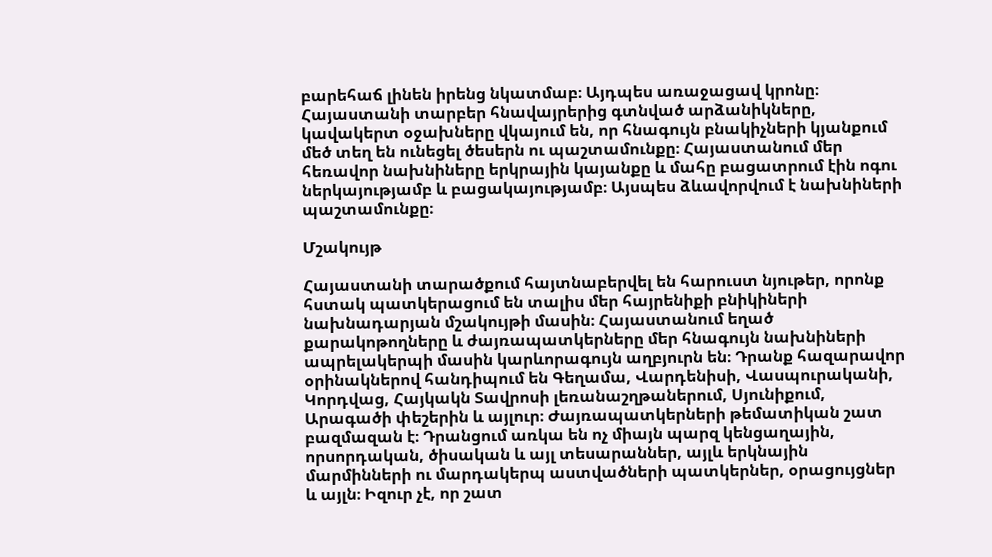բարեհաճ լինեն իրենց նկատմաբ։ Այդպես առաջացավ կրոնը։ Հայաստանի տարբեր հնավայրերից գտնված արձանիկները, կավակերտ օջախները վկայում են, որ հնագույն բնակիչների կյանքում մեծ տեղ են ունեցել ծեսերն ու պաշտամունքը։ Հայաստանում մեր հեռավոր նախնիները երկրային կայանքը և մահը բացատրում էին ոգու ներկայությամբ և բացակայությամբ։ Այսպես ձևավորվում է նախնիների պաշտամունքը։

Մշակույթ

Հայաստանի տարածքում հայտնաբերվել են հարուստ նյութեր, որոնք հստակ պատկերացում են տալիս մեր հայրենիքի բնիկիների նախնադարյան մշակույթի մասին։ Հայաստանում եղած քարակոթողները և ժայռապատկերները մեր հնագույն նախնիների ապրելակերպի մասին կարևորագույն աղբյուրն են։ Դրանք հազարավոր օրինակներով հանդիպում են Գեղամա, Վարդենիսի, Վասպուրականի, Կորդվաց, Հայկակն Տավրոսի լեռանաշղթաներում, Սյունիքում, Արագածի փեշերին և այլուր։ Ժայռապատկերների թեմատիկան շատ բազմազան է։ Դրանցում առկա են ոչ միայն պարզ կենցաղային, որսորդական, ծիսական և այլ տեսարաններ, այլև երկնային մարմինների ու մարդակերպ աստվածների պատկերներ, օրացույցներ և այլն։ Իզուր չէ, որ շատ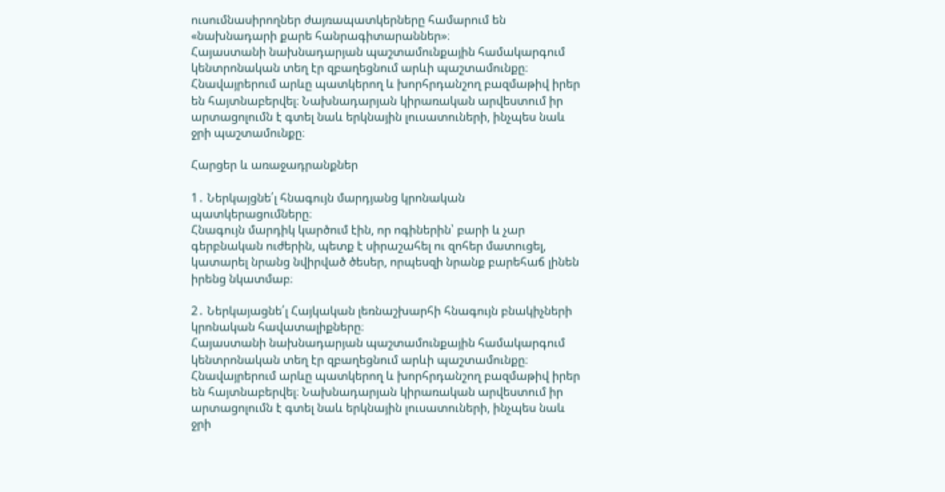ուսումնասիրողներ ժայռապատկերները համարում են «նախնադարի քարե հանրագիտարաններ»։
Հայաստանի նախնադարյան պաշտամունքային համակարգում կենտրոնական տեղ էր զբաղեցնում արևի պաշտամունքը։ Հնավայրերում արևը պատկերող և խորհրդանշող բազմաթիվ իրեր են հայտնաբերվել։ Նախնադարյան կիրառական արվեստում իր արտացոլումն է գտել նաև երկնային լուսատուների, ինչպես նաև ջրի պաշտամունքը։

Հարցեր և առաջադրանքներ

1․ Ներկայցնե՛լ հնագույն մարդյանց կրոնական պատկերացումները։
Հնագույն մարդիկ կարծում էին, որ ոգիներին՝ բարի և չար գերբնական ուժերին, պետք է սիրաշահել ու զոհեր մատուցել, կատարել նրանց նվիրված ծեսեր, որպեսզի նրանք բարեհաճ լինեն իրենց նկատմաբ։

2․ Ներկայացնե՛լ Հայկական լեռնաշխարհի հնագույն բնակիչների կրոնական հավատալիքները։
Հայաստանի նախնադարյան պաշտամունքային համակարգում կենտրոնական տեղ էր զբաղեցնում արևի պաշտամունքը։ Հնավայրերում արևը պատկերող և խորհրդանշող բազմաթիվ իրեր են հայտնաբերվել։ Նախնադարյան կիրառական արվեստում իր արտացոլումն է գտել նաև երկնային լուսատուների, ինչպես նաև ջրի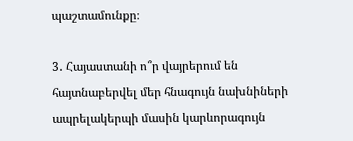պաշտամունքը։

3․ Հայաստանի ո՞ր վայրերում են հայտնաբերվել մեր հնագույն նախնիների ապրելակերպի մասին կարևորագույն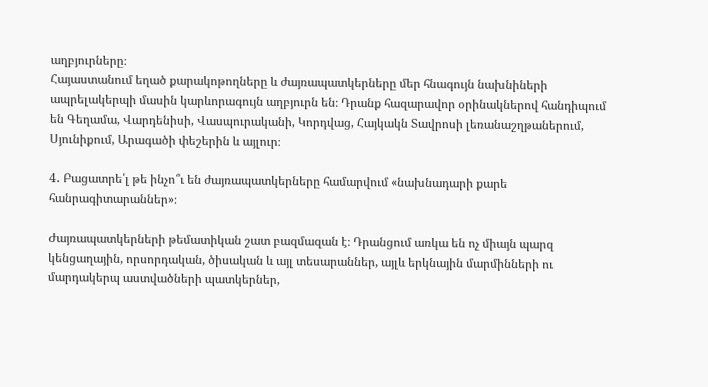աղբյուրները։
Հայաստանում եղած քարակոթողները և ժայռապատկերները մեր հնագույն նախնիների ապրելակերպի մասին կարևորագույն աղբյուրն են։ Դրանք հազարավոր օրինակներով հանդիպում են Գեղամա, Վարդենիսի, Վասպուրականի, Կորդվաց, Հայկակն Տավրոսի լեռանաշղթաներում, Սյունիքում, Արագածի փեշերին և այլուր։

4․ Բացատրե՛լ թե ինչո՞ւ են ժայռապատկերները համարվում «նախնադարի քարե հանրագիտարաններ»։

Ժայռապատկերների թեմատիկան շատ բազմազան է։ Դրանցում առկա են ոչ միայն պարզ կենցաղային, որսորդական, ծիսական և այլ տեսարաններ, այլև երկնային մարմինների ու մարդակերպ աստվածների պատկերներ,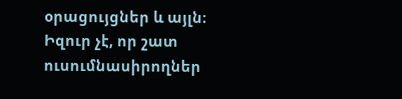օրացույցներ և այլն։ Իզուր չէ, որ շատ ուսումնասիրողներ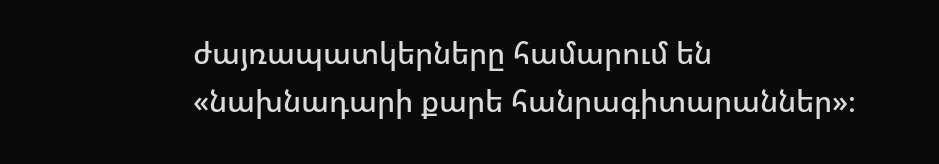ժայռապատկերները համարում են «նախնադարի քարե հանրագիտարաններ»։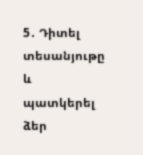5․ Դիտել տեսանյութը և պատկերել ձեր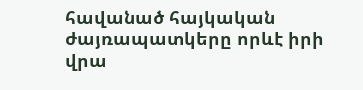հավանած հայկական ժայռապատկերը որևէ իրի վրա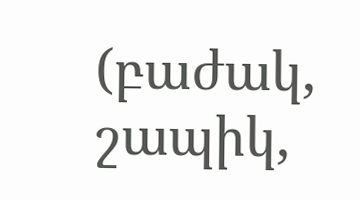(բաժակ, շապիկ,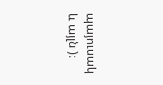պայուսակ և այլն )։